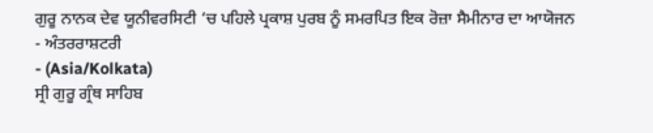ਗੁਰੂ ਨਾਨਕ ਦੇਵ ਯੂਨੀਵਰਸਿਟੀ ‘ਚ ਪਹਿਲੇ ਪ੍ਰਕਾਸ਼ ਪੁਰਬ ਨੂੰ ਸਮਰਪਿਤ ਇਕ ਰੋਜ਼ਾ ਸੈਮੀਨਾਰ ਦਾ ਆਯੋਜਨ
- ਅੰਤਰਰਾਸ਼ਟਰੀ
- (Asia/Kolkata)
ਸ੍ਰੀ ਗੁਰੂ ਗ੍ਰੰਥ ਸਾਹਿਬ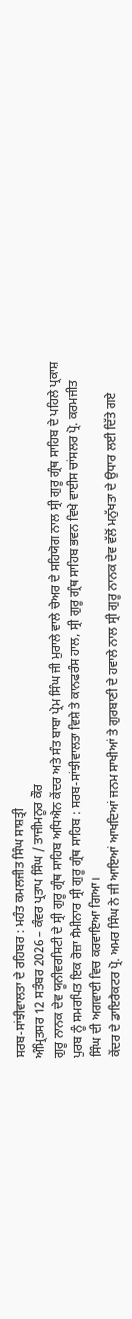ਸਰਬ-ਸਾਂਝੀਵਾਲਤਾ ਦੇ ਰਹਿਬਰ : ਮਹੰਤ ਕਮਲਜੀਤ ਸਿੰਘ ਸਾਸ਼ਤ੍ਰੀ
ਅੰਮ੍ਰਿਤਸਰ 12 ਸਤੰਬਰ 2026 – ਕੰਵਰ ਪ੍ਰਤਾਪ ਸਿੰਘ / ਤਾਜੀਮਨੂਰ ਕੌਰ
ਗੁਰੂ ਨਾਨਕ ਦੇਵ ਯੂਨੀਵਰਸਿਟੀ ਦੇ ਸ੍ਰੀ ਗੁਰੂ ਗ੍ਰੰਥ ਸਾਹਿਬ ਅਧਿਐਨ ਕੇਂਦਰ ਅਤੇ ਸੰਤ ਬਾਬਾ ਪ੍ਰੇਮ ਸਿੰਘ ਜੀ ਮੁਰਾਲੇ ਵਾਲੇ ਚੇਅਰ ਦੇ ਸਹਿਯੋਗ ਨਾਲ ਸ੍ਰੀ ਗੁਰੂ ਗ੍ਰੰਥ ਸਾਹਿਬ ਦੇ ਪਹਿਲੇ ਪ੍ਰਕਾਸ਼ ਪੁਰਬ ਨੂੰ ਸਮਰਪਿਤ ਇਕ ਰੋਜ਼ਾ ਸੈਮੀਨਾਰ ਸ੍ਰੀ ਗੁਰੂ ਗ੍ਰੰਥ ਸਾਹਿਬ : ਸਰਬ-ਸਾਂਝੀਵਾਲਤਾ ਵਿਸ਼ੇ ਤੇ ਕਾਨਫਰੰਸ ਹਾਲ, ਸ੍ਰੀ ਗੁਰੂ ਗ੍ਰੰਥ ਸਾਹਿਬ ਭਵਨ ਵਿਖੇ ਵਾਈਸ ਚਾਂਸਲਰ ਪ੍ਰੋ. ਕਰਮਜੀਤ ਸਿੰਘ ਦੀ ਅਗਵਾਈ ਵਿਚ ਕਰਵਾਇਆ ਗਿਆ।
ਕੇਂਦਰ ਦੇ ਡਾਇਰੈਕਟਰ ਪ੍ਰੋ. ਅਮਰ ਸਿੰਘ ਨੇ ਜੀ ਆਇਆਂ ਆਖਦਿਆਂ ਜਨਮ ਸਾਖੀਆਂ ਤੇ ਗੁਰਬਾਣੀ ਦੇ ਹਵਾਲੇ ਨਾਲ ਸ੍ਰੀ ਗੁਰੂ ਨਾਨਕ ਦੇਵ ਵੱਲੋਂ ਮਨੁੱਖਤਾ ਦੇ ਉਧਾਰ ਲਈ ਦਿੱਤੇ ਗਏ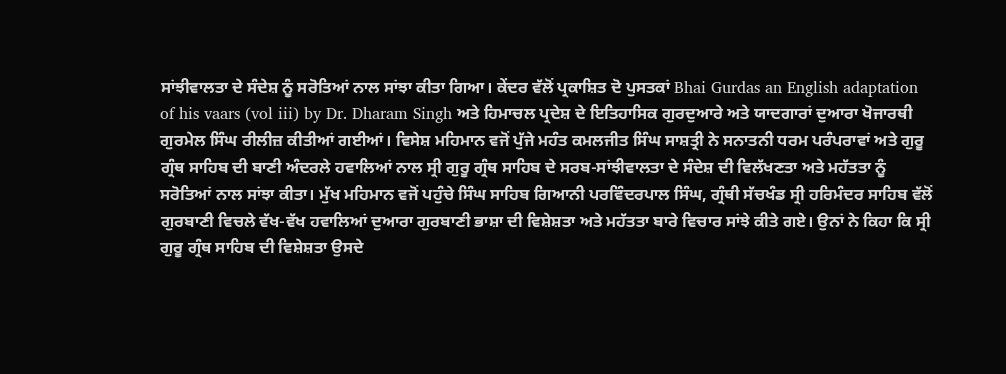ਸਾਂਝੀਵਾਲਤਾ ਦੇ ਸੰਦੇਸ਼ ਨੂੰ ਸਰੋਤਿਆਂ ਨਾਲ ਸਾਂਝਾ ਕੀਤਾ ਗਿਆ। ਕੇਂਦਰ ਵੱਲੋਂ ਪ੍ਰਕਾਸ਼ਿਤ ਦੋ ਪੁਸਤਕਾਂ Bhai Gurdas an English adaptation of his vaars (vol iii) by Dr. Dharam Singh ਅਤੇ ਹਿਮਾਚਲ ਪ੍ਰਦੇਸ਼ ਦੇ ਇਤਿਹਾਸਿਕ ਗੁਰਦੁਆਰੇ ਅਤੇ ਯਾਦਗਾਰਾਂ ਦੁਆਰਾ ਖੋਜਾਰਥੀ ਗੁਰਮੇਲ ਸਿੰਘ ਰੀਲੀਜ਼ ਕੀਤੀਆਂ ਗਈਆਂ। ਵਿਸੇਸ਼ ਮਹਿਮਾਨ ਵਜੋਂ ਪੁੱਜੇ ਮਹੰਤ ਕਮਲਜੀਤ ਸਿੰਘ ਸਾਸ਼ਤ੍ਰੀ ਨੇ ਸਨਾਤਨੀ ਧਰਮ ਪਰੰਪਰਾਵਾਂ ਅਤੇ ਗੁਰੂ ਗ੍ਰੰਥ ਸਾਹਿਬ ਦੀ ਬਾਣੀ ਅੰਦਰਲੇ ਹਵਾਲਿਆਂ ਨਾਲ ਸ੍ਰੀ ਗੁਰੂ ਗ੍ਰੰਥ ਸਾਹਿਬ ਦੇ ਸਰਬ-ਸਾਂਝੀਵਾਲਤਾ ਦੇ ਸੰਦੇਸ਼ ਦੀ ਵਿਲੱਖਣਤਾ ਅਤੇ ਮਹੱਤਤਾ ਨੂੰ ਸਰੋਤਿਆਂ ਨਾਲ ਸਾਂਝਾ ਕੀਤਾ। ਮੁੱਖ ਮਹਿਮਾਨ ਵਜੋਂ ਪਹੁੰਚੇ ਸਿੰਘ ਸਾਹਿਬ ਗਿਆਨੀ ਪਰਵਿੰਦਰਪਾਲ ਸਿੰਘ, ਗ੍ਰੰਥੀ ਸੱਚਖੰਡ ਸ੍ਰੀ ਹਰਿਮੰਦਰ ਸਾਹਿਬ ਵੱਲੋਂ ਗੁਰਬਾਣੀ ਵਿਚਲੇ ਵੱਖ-ਵੱਖ ਹਵਾਲਿਆਂ ਦੁਆਰਾ ਗੁਰਬਾਣੀ ਭਾਸ਼ਾ ਦੀ ਵਿਸ਼ੇਸ਼ਤਾ ਅਤੇ ਮਹੱਤਤਾ ਬਾਰੇ ਵਿਚਾਰ ਸਾਂਝੇ ਕੀਤੇ ਗਏ। ਉਨਾਂ ਨੇ ਕਿਹਾ ਕਿ ਸ੍ਰੀ ਗੁਰੂ ਗ੍ਰੰਥ ਸਾਹਿਬ ਦੀ ਵਿਸ਼ੇਸ਼ਤਾ ਉਸਦੇ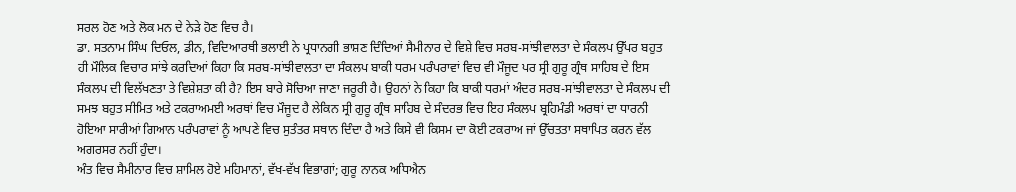ਸਰਲ ਹੋਣ ਅਤੇ ਲੋਕ ਮਨ ਦੇ ਨੇੜੇ ਹੋਣ ਵਿਚ ਹੈ।
ਡਾ. ਸਤਨਾਮ ਸਿੰਘ ਦਿਓਲ, ਡੀਨ, ਵਿਦਿਆਰਥੀ ਭਲਾਈ ਨੇ ਪ੍ਰਧਾਨਗੀ ਭਾਸ਼ਣ ਦਿੰਦਿਆਂ ਸੈਮੀਨਾਰ ਦੇ ਵਿਸ਼ੇ ਵਿਚ ਸਰਬ-ਸਾਂਝੀਵਾਲਤਾ ਦੇ ਸੰਕਲਪ ਉੱਪਰ ਬਹੁਤ ਹੀ ਮੌਲਿਕ ਵਿਚਾਰ ਸਾਂਝੇ ਕਰਦਿਆਂ ਕਿਹਾ ਕਿ ਸਰਬ-ਸਾਂਝੀਵਾਲਤਾ ਦਾ ਸੰਕਲਪ ਬਾਕੀ ਧਰਮ ਪਰੰਪਰਾਵਾਂ ਵਿਚ ਵੀ ਮੌਜੂਦ ਪਰ ਸ੍ਰੀ ਗੁਰੂ ਗ੍ਰੰਥ ਸਾਹਿਬ ਦੇ ਇਸ ਸੰਕਲਪ ਦੀ ਵਿਲੱਖਣਤਾ ਤੇ ਵਿਸ਼ੇਸ਼ਤਾ ਕੀ ਹੈ? ਇਸ ਬਾਰੇ ਸੋਚਿਆ ਜਾਣਾ ਜਰੂਰੀ ਹੈ। ਉਹਨਾਂ ਨੇ ਕਿਹਾ ਕਿ ਬਾਕੀ ਧਰਮਾਂ ਅੰਦਰ ਸਰਬ-ਸਾਂਝੀਵਾਲਤਾ ਦੇ ਸੰਕਲਪ ਦੀ ਸਮਝ ਬਹੁਤ ਸੀਮਿਤ ਅਤੇ ਟਕਰਾਅਮਈ ਅਰਥਾਂ ਵਿਚ ਮੌਜੂਦ ਹੈ ਲੇਕਿਨ ਸ੍ਰੀ ਗੁਰੂ ਗ੍ਰੰਥ ਸਾਹਿਬ ਦੇ ਸੰਦਰਭ ਵਿਚ ਇਹ ਸੰਕਲਪ ਬ੍ਰਹਿਮੰਡੀ ਅਰਥਾਂ ਦਾ ਧਾਰਨੀ ਹੋਇਆ ਸਾਰੀਆਂ ਗਿਆਨ ਪਰੰਪਰਾਵਾਂ ਨੂੰ ਆਪਣੇ ਵਿਚ ਸੁਤੰਤਰ ਸਥਾਨ ਦਿੰਦਾ ਹੈ ਅਤੇ ਕਿਸੇ ਵੀ ਕਿਸਮ ਦਾ ਕੋਈ ਟਕਰਾਅ ਜਾਂ ਉੱਚਤਤਾ ਸਥਾਪਿਤ ਕਰਨ ਵੱਲ ਅਗਰਸਰ ਨਹੀਂ ਹੁੰਦਾ।
ਅੰਤ ਵਿਚ ਸੈਮੀਨਾਰ ਵਿਚ ਸ਼ਾਮਿਲ ਹੋਏ ਮਹਿਮਾਨਾਂ, ਵੱਖ-ਵੱਖ ਵਿਭਾਗਾਂ; ਗੁਰੂ ਨਾਨਕ ਅਧਿਐਨ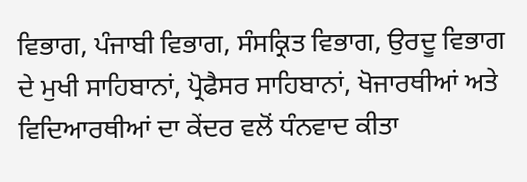ਵਿਭਾਗ, ਪੰਜਾਬੀ ਵਿਭਾਗ, ਸੰਸਕ੍ਰਿਤ ਵਿਭਾਗ, ਉਰਦੂ ਵਿਭਾਗ ਦੇ ਮੁਖੀ ਸਾਹਿਬਾਨਾਂ, ਪ੍ਰੋਫੈਸਰ ਸਾਹਿਬਾਨਾਂ, ਖੋਜਾਰਥੀਆਂ ਅਤੇ ਵਿਦਿਆਰਥੀਆਂ ਦਾ ਕੇਂਦਰ ਵਲੋਂ ਧੰਨਵਾਦ ਕੀਤਾ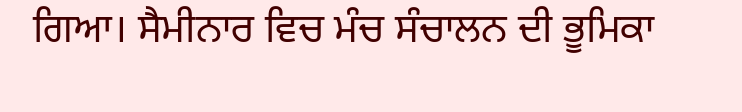ਗਿਆ। ਸੈਮੀਨਾਰ ਵਿਚ ਮੰਚ ਸੰਚਾਲਨ ਦੀ ਭੂਮਿਕਾ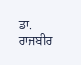ਡਾ. ਰਾਜਬੀਰ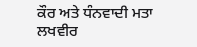ਕੌਰ ਅਤੇ ਧੰਨਵਾਦੀ ਮਤਾ ਲਖਵੀਰ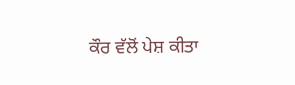ਕੌਰ ਵੱਲੋਂ ਪੇਸ਼ ਕੀਤਾ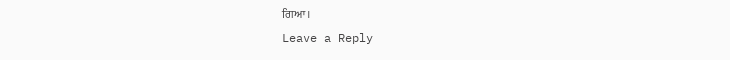ਗਿਆ।
Leave a Reply